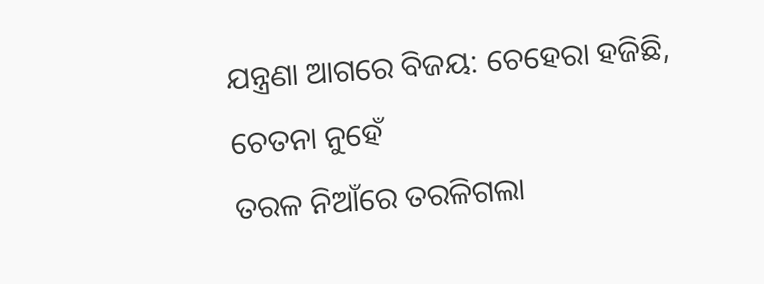ଯନ୍ତ୍ରଣା ଆଗରେ ବିଜୟ: ଚେହେରା ହଜିଛି, ଚେତନା ନୁହେଁ
ତରଳ ନିଆଁରେ ତରଳିଗଲା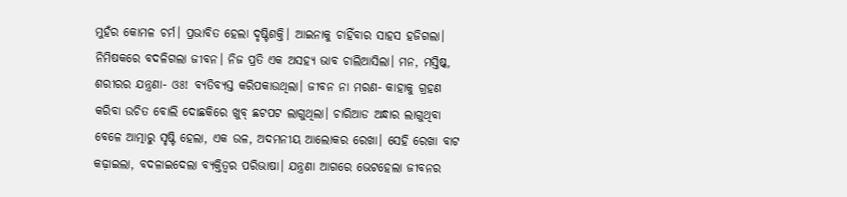ମୁହଁର କୋମଳ ଚର୍ମ। ପ୍ରଭାବିତ ହେଲା ଦୃଷ୍ଟିଶକ୍ତି। ଆଇନାକୁ ଚାହିଁବାର ସାହସ ହଜିଗଲା। ନିମିଷକରେ ବଦଳିଗଲା ଜୀବନ। ନିଜ ପ୍ରତି ଏକ ଅସହ୍ୟ ଭାବ ଚାଲିଆସିଲା। ମନ, ମସ୍ତିଷ୍କ, ଶରୀରର ଯନ୍ତ୍ରଣା- ଓଃ! ବ୍ୟତିବ୍ୟସ୍ତ କରିପକାଉଥିଲା। ଜୀବନ ନା ମରଣ- କାହାକୁ ଗ୍ରହଣ କରିବା ଉଚିତ ବୋଲି ଦୋଛକିରେ ଖୁବ୍ ଛଟପଟ ଲାଗୁଥିଲା। ଚାରିଆଡ ଅନ୍ଧାର ଲାଗୁଥିବା ବେଳେ ଆତ୍ମାରୁ ସୃଷ୍ଟି ହେଲା, ଏକ ଉଳ, ଅଦମନୀୟ ଆଲୋକର ରେଖା। ସେହି ରେଖା ବାଟ କଢ଼ାଇଲା, ବଦଳାଇଦେଲା ବ୍ୟକ୍ତିତ୍ବର ପରିଭାଷା। ଯନ୍ତ୍ରଣା ଆଗରେ ଭେଟହେଲା ଜୀବନର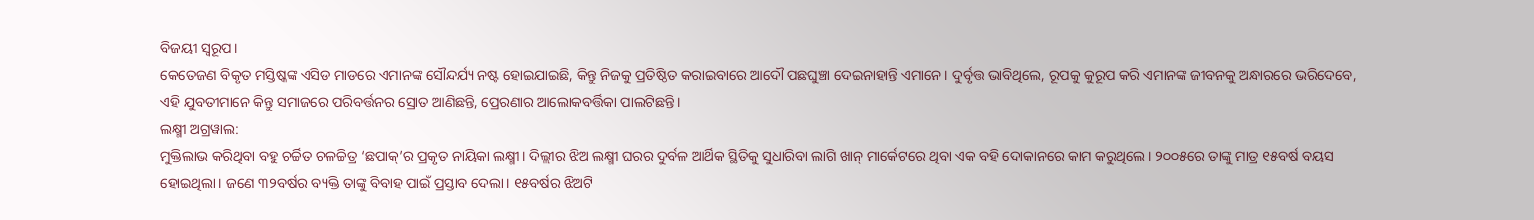ବିଜୟୀ ସ୍ବରୂପ।
କେତେଜଣ ବିକୃତ ମସ୍ତିଷ୍କଙ୍କ ଏସିଡ ମାଡରେ ଏମାନଙ୍କ ସୌନ୍ଦର୍ଯ୍ୟ ନଷ୍ଟ ହୋଇଯାଇଛି, କିନ୍ତୁ ନିଜକୁ ପ୍ରତିଷ୍ଠିତ କରାଇବାରେ ଆଦୌ ପଛଘୁଞ୍ଚା ଦେଇନାହାନ୍ତି ଏମାନେ। ଦୁର୍ବୃତ୍ତ ଭାବିଥିଲେ, ରୂପକୁ କୁରୂପ କରି ଏମାନଙ୍କ ଜୀବନକୁ ଅନ୍ଧାରରେ ଭରିଦେବେ, ଏହି ଯୁବତୀମାନେ କିନ୍ତୁ ସମାଜରେ ପରିବର୍ତ୍ତନର ସ୍ରୋତ ଆଣିଛନ୍ତି, ପ୍ରେରଣାର ଆଲୋକବର୍ତ୍ତିକା ପାଲଟିଛନ୍ତି।
ଲକ୍ଷ୍ମୀ ଅଗ୍ରୱାଲ:
ମୁକ୍ତିଲାଭ କରିଥିବା ବହୁ ଚର୍ଚ୍ଚିତ ଚଳଚ୍ଚିତ୍ର ‘ଛପାକ୍’ର ପ୍ରକୃତ ନାୟିକା ଲକ୍ଷ୍ମୀ। ଦିଲ୍ଲୀର ଝିଅ ଲକ୍ଷ୍ମୀ ଘରର ଦୁର୍ବଳ ଆର୍ଥିକ ସ୍ଥିତିକୁ ସୁଧାରିବା ଲାଗି ଖାନ୍ ମାର୍କେଟରେ ଥିବା ଏକ ବହି ଦୋକାନରେ କାମ କରୁଥିଲେ। ୨୦୦୫ରେ ତାଙ୍କୁ ମାତ୍ର ୧୫ବର୍ଷ ବୟସ ହୋଇଥିଲା। ଜଣେ ୩୨ବର୍ଷର ବ୍ୟକ୍ତି ତାଙ୍କୁ ବିବାହ ପାଇଁ ପ୍ରସ୍ତାବ ଦେଲା। ୧୫ବର୍ଷର ଝିଅଟି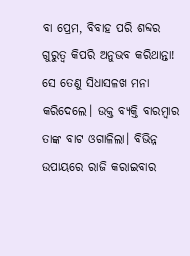ବା ପ୍ରେମ, ବିବାହ ପରି ଶବ୍ଦର ଗୁରୁତ୍ବ କିପରି ଅନୁଭବ କରିଥାନ୍ତା! ସେ ତେଣୁ ସିଧାସଳଖ ମନା କରିଦେଲେ। ଉକ୍ତ ବ୍ୟକ୍ତି ବାରମ୍ବାର ତାଙ୍କ ବାଟ ଓଗାଳିଲା। ବିଭିନ୍ନ ଉପାୟରେ ରାଜି କରାଇବାର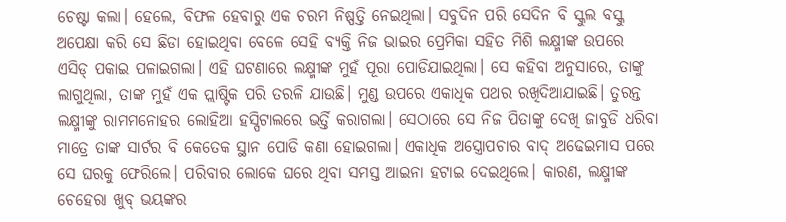ଚେଷ୍ଟା କଲା। ହେଲେ, ବିଫଳ ହେବାରୁ ଏକ ଚରମ ନିଷ୍ପତ୍ତି ନେଇଥିଲା। ସବୁଦିନ ପରି ସେଦିନ ବି ସ୍କୁଲ ବସ୍କୁ ଅପେକ୍ଷା କରି ସେ ଛିଡା ହୋଇଥିବା ବେଳେ ସେହି ବ୍ୟକ୍ତି ନିଜ ଭାଇର ପ୍ରେମିକା ସହିତ ମିଶି ଲକ୍ଷ୍ମୀଙ୍କ ଉପରେ ଏସିଡ୍ ପକାଇ ପଳାଇଗଲା। ଏହି ଘଟଣାରେ ଲକ୍ଷ୍ମୀଙ୍କ ମୁହଁ ପୂରା ପୋଡିଯାଇଥିଲା। ସେ କହିବା ଅନୁସାରେ, ତାଙ୍କୁ ଲାଗୁଥିଲା, ତାଙ୍କ ମୁହଁ ଏକ ପ୍ଲାଷ୍ଟିକ ପରି ତରଳି ଯାଉଛି। ମୁଣ୍ଡ ଉପରେ ଏକାଧିକ ପଥର ରଖିଦିଆଯାଇଛି। ତୁରନ୍ତ ଲକ୍ଷ୍ମୀଙ୍କୁ ରାମମନୋହର ଲୋହିଆ ହସ୍ପିଟାଲରେ ଭର୍ତ୍ତି କରାଗଲା। ସେଠାରେ ସେ ନିଜ ପିତାଙ୍କୁ ଦେଖି ଜାବୁଡି ଧରିବା ମାତ୍ରେ ତାଙ୍କ ସାର୍ଟର ବି କେତେକ ସ୍ଥାନ ପୋଡି କଣା ହୋଇଗଲା। ଏକାଧିକ ଅସ୍ତ୍ରୋପଚାର ବାଦ୍ ଅଢେଇମାସ ପରେ ସେ ଘରକୁ ଫେରିଲେ। ପରିବାର ଲୋକେ ଘରେ ଥିବା ସମସ୍ତ ଆଇନା ହଟାଇ ଦେଇଥିଲେ। କାରଣ, ଲକ୍ଷ୍ମୀଙ୍କ ଚେହେରା ଖୁବ୍ ଭୟଙ୍କର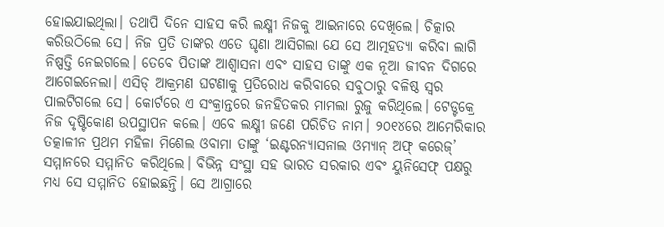ହୋଇଯାଇଥିଲା। ତଥାପି ଦିନେ ସାହସ କରି ଲକ୍ଷ୍ମୀ ନିଜକୁ ଆଇନାରେ ଦେଖିଲେ। ଚିତ୍କାର କରିଉଠିଲେ ସେ। ନିଜ ପ୍ରତି ତାଙ୍କର ଏତେ ଘୃଣା ଆସିଗଲା ଯେ ସେ ଆତ୍ମହତ୍ୟା କରିବା ଲାଗି ନିଷ୍ପତ୍ତି ନେଇଗଲେ। ତେବେ ପିତାଙ୍କ ଆଶ୍ବାସନା ଏବଂ ସାହସ ତାଙ୍କୁ ଏକ ନୂଆ ଜୀବନ ଦିଗରେ ଆଗେଇନେଲା। ଏସିଡ୍ ଆକ୍ରମଣ ଘଟଣାକୁ ପ୍ରତିରୋଧ କରିବାରେ ସବୁଠାରୁ ବଳିଷ୍ଠ ସ୍ବର ପାଲଟିଗଲେ ସେ। କୋର୍ଟରେ ଏ ସଂକ୍ରାନ୍ତରେ ଜନହିତକର ମାମଲା ରୁଜୁ କରିଥିଲେ। ଟେଡ୍ଟକ୍ରେ ନିଜ ଦୃଷ୍ଟିକୋଣ ଉପସ୍ଥାପନ କଲେ। ଏବେ ଲକ୍ଷ୍ମୀ ଜଣେ ପରିଚିତ ନାମ। ୨୦୧୪ରେ ଆମେରିକାର ତତ୍କାଳୀନ ପ୍ରଥମ ମହିଳା ମିଶେଲ ଓବାମା ତାଙ୍କୁ ‘ଇଣ୍ଟରନ୍ୟାସନାଲ ଓମ୍ୟାନ୍ ଅଫ୍ କରେଜ୍’ ସମ୍ମାନରେ ସମ୍ମାନିତ କରିଥିଲେ। ବିଭିନ୍ନ ସଂସ୍ଥା ସହ ଭାରତ ସରକାର ଏବଂ ୟୁନିସେଫ୍ ପକ୍ଷରୁ ମଧ୍ୟ ସେ ସମ୍ମାନିତ ହୋଇଛନ୍ତି। ସେ ଆଗ୍ରାରେ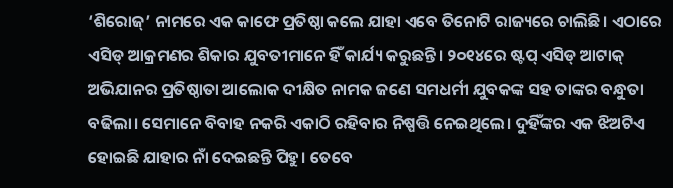‘ଶିରୋଜ୍’ ନାମରେ ଏକ କାଫେ ପ୍ରତିଷ୍ଠା କଲେ ଯାହା ଏବେ ତିନୋଟି ରାଜ୍ୟରେ ଚାଲିଛି। ଏଠାରେ ଏସିଡ୍ ଆକ୍ରମଣର ଶିକାର ଯୁବତୀମାନେ ହିଁ କାର୍ଯ୍ୟ କରୁଛନ୍ତି। ୨୦୧୪ରେ ଷ୍ଟପ୍ ଏସିଡ୍ ଆଟାକ୍ ଅଭିଯାନର ପ୍ରତିଷ୍ଠାତା ଆଲୋକ ଦୀକ୍ଷିତ ନାମକ ଜଣେ ସମଧର୍ମୀ ଯୁବକଙ୍କ ସହ ତାଙ୍କର ବନ୍ଧୁତା ବଢିଲା। ସେମାନେ ବିବାହ ନକରି ଏକାଠି ରହିବାର ନିଷ୍ପତ୍ତି ନେଇଥିଲେ। ଦୁହିଁଙ୍କର ଏକ ଝିଅଟିଏ ହୋଇଛି ଯାହାର ନାଁ ଦେଇଛନ୍ତି ପିହୁ। ତେବେ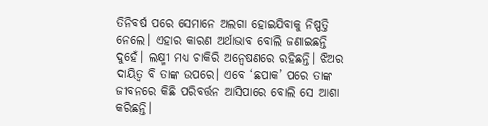ତିନିବର୍ଷ ପରେ ସେମାନେ ଅଲଗା ହୋଇଯିବାକୁ ନିଷ୍ପତ୍ତି ନେଲେ। ଏହାର କାରଣ ଅର୍ଥାଭାବ ବୋଲି ଜଣାଇଛନ୍ତି ଦୁହେଁ। ଲକ୍ଷ୍ମୀ ମଧ୍ୟ ଚାକିରି ଅନ୍ବେଷଣରେ ରହିଛନ୍ତି। ଝିଅର ଦାୟିତ୍ବ ବି ତାଙ୍କ ଉପରେ। ଏବେ ‘ଛପାକ’ ପରେ ତାଙ୍କ ଜୀବନରେ କିଛି ପରିବର୍ତ୍ତନ ଆସିପାରେ ବୋଲି ସେ ଆଶା କରିଛନ୍ତି।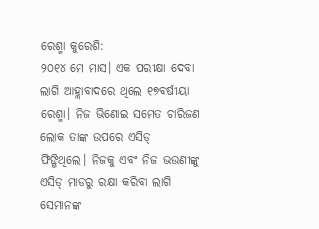ରେଶ୍ମା କୁରେଶି:
୨୦୧୪ ମେ ମାସ। ଏକ ପରୀକ୍ଷା ଦେବା ଲାଗି ଆହ୍ଲାବାଦରେ ଥିଲେ ୧୭ବର୍ଷୀୟା ରେଶ୍ମା। ନିଜ ଭିଣୋଇ ସମେତ ଚାରିଜଣ ଲୋକ ତାଙ୍କ ଉପରେ ଏସିଡ୍ ଫିଙ୍ଗିଥିଲେ। ନିଜକୁ ଏବଂ ନିଜ ଭଉଣୀଙ୍କୁ ଏସିଡ୍ ମାଡରୁ ରକ୍ଷା କରିବା ଲାଗି ସେମାନଙ୍କ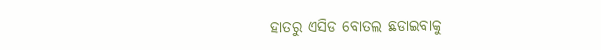ହାତରୁ ଏସିଡ ବୋତଲ ଛଡାଇବାକୁ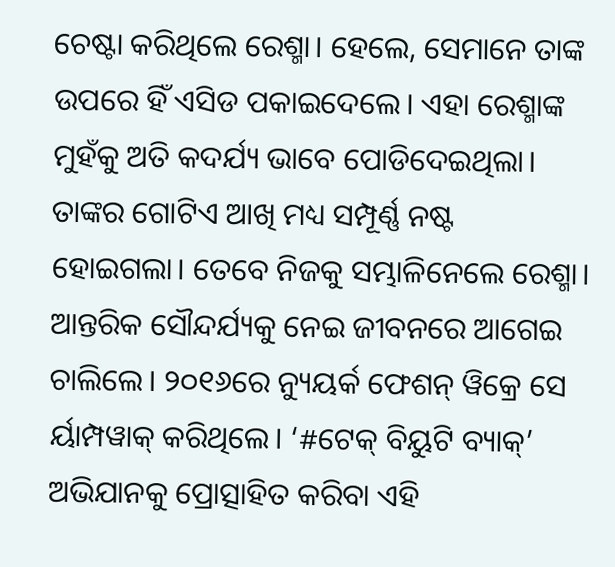ଚେଷ୍ଟା କରିଥିଲେ ରେଶ୍ମା। ହେଲେ, ସେମାନେ ତାଙ୍କ ଉପରେ ହିଁ ଏସିଡ ପକାଇଦେଲେ। ଏହା ରେଶ୍ମାଙ୍କ ମୁହଁକୁ ଅତି କଦର୍ଯ୍ୟ ଭାବେ ପୋଡିଦେଇଥିଲା। ତାଙ୍କର ଗୋଟିଏ ଆଖି ମଧ୍ୟ ସମ୍ପୂର୍ଣ୍ଣ ନଷ୍ଟ ହୋଇଗଲା। ତେବେ ନିଜକୁ ସମ୍ଭାଳିନେଲେ ରେଶ୍ମା। ଆନ୍ତରିକ ସୌନ୍ଦର୍ଯ୍ୟକୁ ନେଇ ଜୀବନରେ ଆଗେଇ ଚାଲିଲେ। ୨୦୧୬ରେ ନ୍ୟୁୟର୍କ ଫେଶନ୍ ୱିକ୍ରେ ସେ ର୍ୟାମ୍ପୱାକ୍ କରିଥିଲେ। ‘#ଟେକ୍ ବିୟୁଟି ବ୍ୟାକ୍’ ଅଭିଯାନକୁ ପ୍ରୋତ୍ସାହିତ କରିବା ଏହି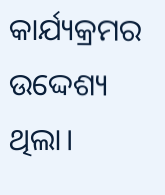କାର୍ଯ୍ୟକ୍ରମର ଉଦ୍ଦେଶ୍ୟ ଥିଲା।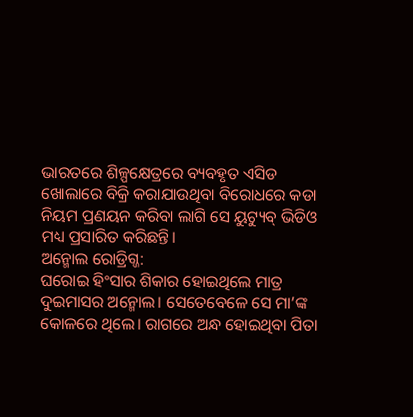ଭାରତରେ ଶିଳ୍ପକ୍ଷେତ୍ରରେ ବ୍ୟବହୃତ ଏସିଡ ଖୋଲାରେ ବିକ୍ରି କରାଯାଉଥିବା ବିରୋଧରେ କଡା ନିୟମ ପ୍ରଣୟନ କରିବା ଲାଗି ସେ ୟୁଟ୍ୟୁବ୍ ଭିଡିଓ ମଧ୍ୟ ପ୍ରସାରିତ କରିଛନ୍ତି।
ଅନ୍ମୋଲ ରୋଡ୍ରିଗ୍ଜ:
ଘରୋଇ ହିଂସାର ଶିକାର ହୋଇଥିଲେ ମାତ୍ର ଦୁଇମାସର ଅନ୍ମୋଲ। ସେତେବେଳେ ସେ ମା’ଙ୍କ କୋଳରେ ଥିଲେ। ରାଗରେ ଅନ୍ଧ ହୋଇଥିବା ପିତା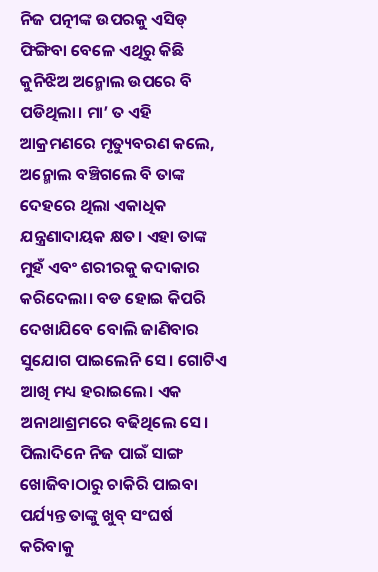ନିଜ ପତ୍ନୀଙ୍କ ଉପରକୁ ଏସିଡ୍ ଫିଙ୍ଗିବା ବେଳେ ଏଥିରୁ କିଛି କୁନିଝିଅ ଅନ୍ମୋଲ ଉପରେ ବି ପଡିଥିଲା। ମା’ ତ ଏହି ଆକ୍ରମଣରେ ମୃତ୍ୟୁବରଣ କଲେ, ଅନ୍ମୋଲ ବଞ୍ଚିଗଲେ ବି ତାଙ୍କ ଦେହରେ ଥିଲା ଏକାଧିକ ଯନ୍ତ୍ରଣାଦାୟକ କ୍ଷତ। ଏହା ତାଙ୍କ ମୁହଁ ଏବଂ ଶରୀରକୁ କଦାକାର କରିଦେଲା। ବଡ ହୋଇ କିପରି ଦେଖାଯିବେ ବୋଲି ଜାଣିବାର ସୁଯୋଗ ପାଇଲେନି ସେ। ଗୋଟିଏ ଆଖି ମଧ୍ୟ ହରାଇଲେ। ଏକ ଅନାଥାଶ୍ରମରେ ବଢିଥିଲେ ସେ। ପିଲାଦିନେ ନିଜ ପାଇଁ ସାଙ୍ଗ ଖୋଜିବାଠାରୁ ଚାକିରି ପାଇବା ପର୍ଯ୍ୟନ୍ତ ତାଙ୍କୁ ଖୁବ୍ ସଂଘର୍ଷ କରିବାକୁ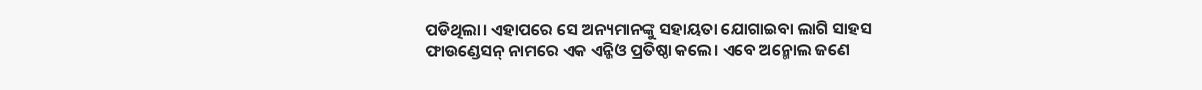ପଡିଥିଲା। ଏହାପରେ ସେ ଅନ୍ୟମାନଙ୍କୁ ସହାୟତା ଯୋଗାଇବା ଲାଗି ସାହସ ଫାଉଣ୍ଡେସନ୍ ନାମରେ ଏକ ଏନ୍ଜିଓ ପ୍ରତିଷ୍ଠା କଲେ। ଏବେ ଅନ୍ମୋଲ ଜଣେ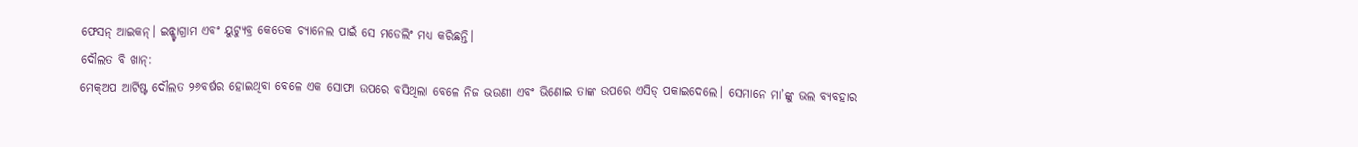ଫେସନ୍ ଆଇକନ୍। ଇନ୍ଷ୍ଟାଗ୍ରାମ ଏବଂ ୟୁଟ୍ୟୁବ୍ର କେତେକ ଚ୍ୟାନେଲ ପାଇଁ ସେ ମଡେଲିଂ ମଧ୍ୟ କରିଛନ୍ତି।
ଦୌଲତ ବି ଖାନ୍:
ମେକ୍ଅପ ଆର୍ଟିଷ୍ଟ ଦୌଲତ ୨୬ବର୍ଷର ହୋଇଥିବା ବେଳେ ଏକ ସୋଫା ଉପରେ ବସିଥିଲା ବେଳେ ନିଜ ଭଉଣୀ ଏବଂ ଭିଣୋଇ ତାଙ୍କ ଉପରେ ଏସିଡ୍ ପକାଇଦେଲେ। ସେମାନେ ମା’ଙ୍କୁ ଭଲ ବ୍ୟବହାର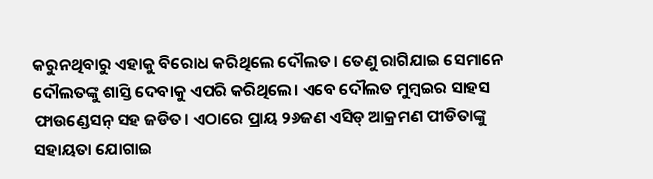କରୁନଥିବାରୁ ଏହାକୁ ବିରୋଧ କରିଥିଲେ ଦୌଲତ। ତେଣୁ ରାଗିଯାଇ ସେମାନେ ଦୌଲତଙ୍କୁ ଶାସ୍ତି ଦେବାକୁ ଏପରି କରିଥିଲେ। ଏବେ ଦୌଲତ ମୁମ୍ବଇର ସାହସ ଫାଉଣ୍ଡେସନ୍ ସହ ଜଡିତ। ଏଠାରେ ପ୍ରାୟ ୨୬ଜଣ ଏସିଡ୍ ଆକ୍ରମଣ ପୀଡିତାଙ୍କୁ ସହାୟତା ଯୋଗାଇ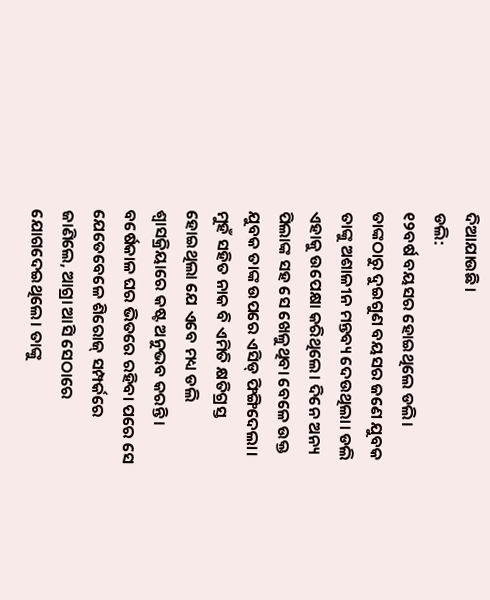ଦିଆଯାଉଛି।
ଡଲି:
୧୨ବର୍ଷ ବୟସର ହୋଇଥିଲେ ଡଲି। ତାଙ୍କଠାରୁ ଦୁଇଗୁଣ ବୟସର ଜଣେ ଯୁବକ ତାଙ୍କୁ ଅଶାଳୀନ ମନ୍ତବ୍ୟ ଦେଉଥିଲା। ଡଲି ଏହାକୁ ଉପେକ୍ଷା କରିଥିଲେ। ଦିନେ ଅନ୍ୟ ପିଲାଙ୍କ ସହ ସେ ଖେଳୁଥିବା ବେଳେ ଉକ୍ତ ଯୁବକ ତାଙ୍କ ଉପରେ ଏସିଡ୍ ଫିଙ୍ଗିଦେଲା। ମୁହଁ ସହିତ ନାକ ବି ଏମିତି କ୍ଷତିଗ୍ରସ୍ତ ହୋଇଥିଲା ଯେ ଏବେ ମଧ୍ୟ ଡଲି ଶ୍ବାସକ୍ରିୟାରେ କଷ୍ଟ ଅନୁଭବ କରନ୍ତି। ବର୍ଷେକାଳ ଘର ଭିତରେ ରହିବା ପରେ ସେ ଯେତେବେଳେ ଶିରୋଜ୍ ସମ୍ପର୍କରେ ଜାଣିଲେ, ଆଗ୍ରା ଆସି ସେଠାରେ ଯୋଗଦେଇଥିଲେ। ତାଙ୍କୁ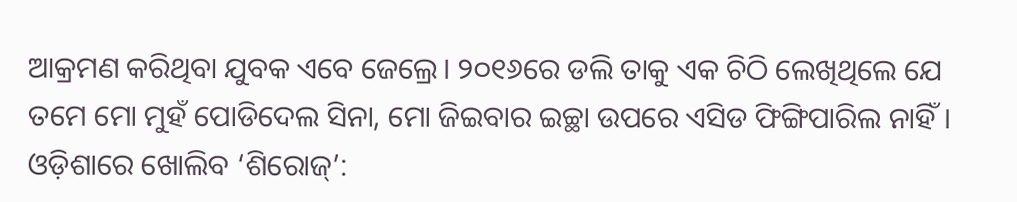ଆକ୍ରମଣ କରିଥିବା ଯୁବକ ଏବେ ଜେଲ୍ରେ। ୨୦୧୬ରେ ଡଲି ତାକୁ ଏକ ଚିଠି ଲେଖିଥିଲେ ଯେ ତମେ ମୋ ମୁହଁ ପୋଡିଦେଲ ସିନା, ମୋ ଜିଇବାର ଇଚ୍ଛା ଉପରେ ଏସିଡ ଫିଙ୍ଗିପାରିଲ ନାହିଁ।
ଓଡ଼ିଶାରେ ଖୋଲିବ ‘ଶିରୋଜ୍’: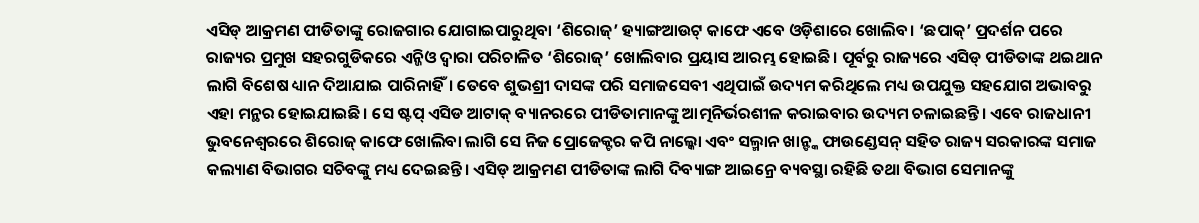ଏସିଡ୍ ଆକ୍ରମଣ ପୀଡିତାଙ୍କୁ ରୋଜଗାର ଯୋଗାଇପାରୁଥିବା ‘ଶିରୋଜ୍’ ହ୍ୟାଙ୍ଗଆଉଟ୍ କାଫେ ଏବେ ଓଡ଼ିଶାରେ ଖୋଲିବ। ‘ଛପାକ୍’ ପ୍ରଦର୍ଶନ ପରେ ରାଜ୍ୟର ପ୍ରମୁଖ ସହରଗୁଡିକରେ ଏନ୍ଜିଓ ଦ୍ବାରା ପରିଚାଳିତ ‘ଶିରୋଜ୍’ ଖୋଲିବାର ପ୍ରୟାସ ଆରମ୍ଭ ହୋଇଛି। ପୂର୍ବରୁ ରାଜ୍ୟରେ ଏସିଡ୍ ପୀଡିତାଙ୍କ ଥଇଥାନ ଲାଗି ବିଶେଷ ଧ୍ୟାନ ଦିଆଯାଇ ପାରିନାହିଁ। ତେବେ ଶୁଭଶ୍ରୀ ଦାସଙ୍କ ପରି ସମାଜସେବୀ ଏଥିପାଇଁ ଉଦ୍ୟମ କରିଥିଲେ ମଧ୍ୟ ଉପଯୁକ୍ତ ସହଯୋଗ ଅଭାବରୁ ଏହା ମନ୍ଥର ହୋଇଯାଇଛି। ସେ ଷ୍ଟପ୍ ଏସିଡ ଆଟାକ୍ ବ୍ୟାନରରେ ପୀଡିତାମାନଙ୍କୁ ଆତ୍ମନିର୍ଭରଶୀଳ କରାଇବାର ଉଦ୍ୟମ ଚଳାଇଛନ୍ତି। ଏବେ ରାଜଧାନୀ ଭୁବନେଶ୍ବରରେ ଶିରୋଜ୍ କାଫେ ଖୋଲିବା ଲାଗି ସେ ନିଜ ପ୍ରୋଜେକ୍ଟର କପି ନାଲ୍କୋ ଏବଂ ସଲ୍ମାନ ଖାନ୍ଙ୍କ ଫାଉଣ୍ଡେସନ୍ ସହିତ ରାଜ୍ୟ ସରକାରଙ୍କ ସମାଜ କଲ୍ୟାଣ ବିଭାଗର ସଚିବଙ୍କୁ ମଧ୍ୟ ଦେଇଛନ୍ତି। ଏସିଡ୍ ଆକ୍ରମଣ ପୀଡିତାଙ୍କ ଲାଗି ଦିବ୍ୟାଙ୍ଗ ଆଇନ୍ରେ ବ୍ୟବସ୍ଥା ରହିଛି ତଥା ବିଭାଗ ସେମାନଙ୍କୁ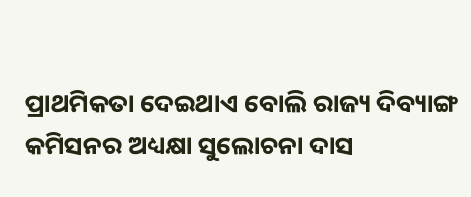ପ୍ରାଥମିକତା ଦେଇଥାଏ ବୋଲି ରାଜ୍ୟ ଦିବ୍ୟାଙ୍ଗ କମିସନର ଅଧ୍ୟକ୍ଷା ସୁଲୋଚନା ଦାସ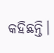କହିଛନ୍ତି।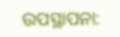ଉପସ୍ଥାପନା: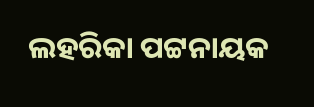ଲହରିକା ପଟ୍ଟନାୟକ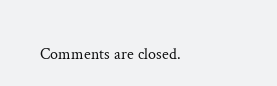Comments are closed.